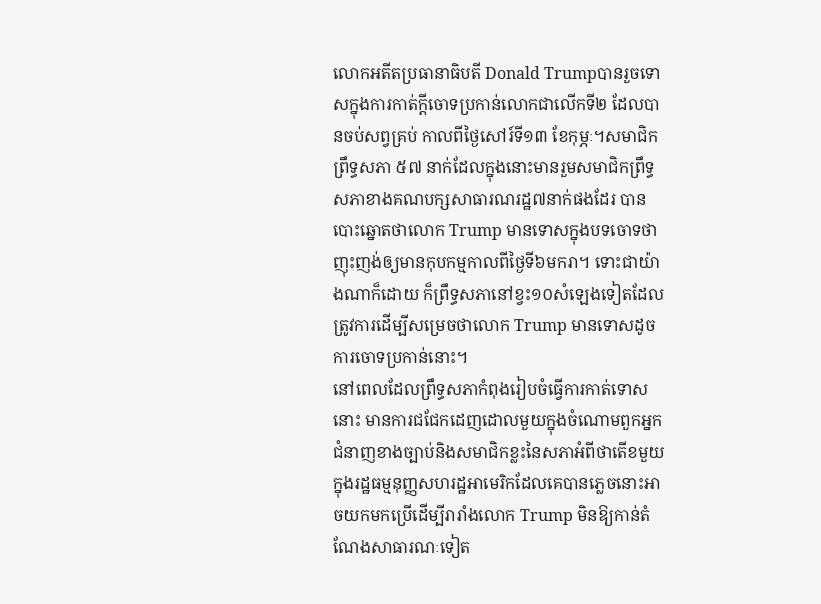លោកអតីតប្រធានាធិបតី Donald Trumpបានរួចទោសក្នុងការកាត់ក្តីចោទប្រកាន់លោកជាលើកទី២ ដែលបានចប់សព្វគ្រប់ កាលពីថ្ងៃសៅរ៍ទី១៣ ខែកុម្ភៈ។សមាជិកព្រឹទ្ធសភា ៥៧ នាក់ដែលក្នុងនោះមានរួមសមាជិកព្រឹទ្ធសភាខាងគណបក្សសាធារណរដ្ឋ៧នាក់ផងដែរ បានបោះឆ្នោតថាលោក Trump មានទោសក្នុងបទចោទថា ញុះញង់ឲ្យមានកុបកម្មកាលពីថ្ងៃទី៦មករា។ ទោះជាយ៉ាងណាក៏ដោយ ក៏ព្រឹទ្ធសភានៅខ្វះ១០សំឡេងទៀតដែលត្រូវការដើម្បីសម្រេចថាលោក Trump មានទោសដូចការចោទប្រកាន់នោះ។
នៅពេលដែលព្រឹទ្ធសភាកំពុងរៀបចំធ្វើការកាត់ទោសនោះ មានការជជែកដេញដោលមួយក្នុងចំណោមពួកអ្នកជំនាញខាងច្បាប់និងសមាជិកខ្លះនៃសភាអំពីថាតើខមួយក្នុងរដ្ឋធម្មនុញ្ញសហរដ្ឋអាមេរិកដែលគេបានភ្លេចនោះអាចយកមកប្រើដើម្បីរារាំងលោក Trump មិនឱ្យកាន់តំណែងសាធារណៈទៀត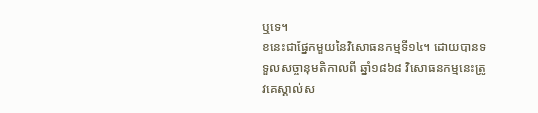ឬទេ។
ខនេះជាផ្នែកមួយនៃវិសោធនកម្មទី១៤។ ដោយបានទទួលសច្ចានុមតិកាលពី ឆ្នាំ១៨៦៨ វិសោធនកម្មនេះត្រូវគេស្គាល់ស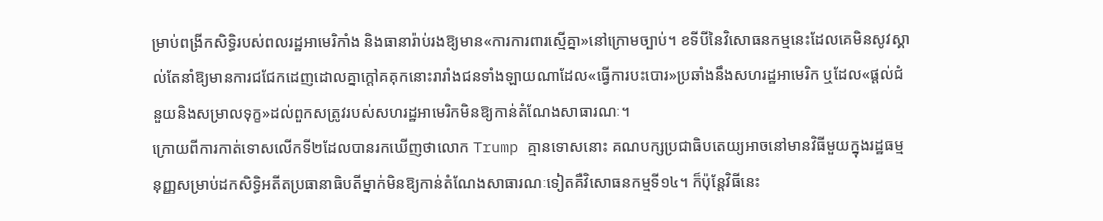ម្រាប់ពង្រីកសិទ្ធិរបស់ពលរដ្ឋអាមេរិកាំង និងធានារ៉ាប់រងឱ្យមាន«ការការពារស្មើគ្នា»នៅក្រោមច្បាប់។ ខទីបីនៃវិសោធនកម្មនេះដែលគេមិនសូវស្គាល់តែនាំឱ្យមានការជជែកដេញដោលគ្នាក្តៅគគុកនោះរារាំងជនទាំងឡាយណាដែល«ធ្វើការបះបោរ»ប្រឆាំងនឹងសហរដ្ឋអាមេរិក ឬដែល«ផ្តល់ជំនួយនិងសម្រាលទុក្ខ»ដល់ពួកសត្រូវរបស់សហរដ្ឋអាមេរិកមិនឱ្យកាន់តំណែងសាធារណៈ។
ក្រោយពីការកាត់ទោសលើកទី២ដែលបានរកឃើញថាលោក Trump គ្មានទោសនោះ គណបក្សប្រជាធិបតេយ្យអាចនៅមានវិធីមួយក្នុងរដ្ឋធម្មនុញ្ញសម្រាប់ដកសិទ្ធិអតីតប្រធានាធិបតីម្នាក់មិនឱ្យកាន់តំណែងសាធារណៈទៀតគឺវិសោធនកម្មទី១៤។ ក៏ប៉ុន្តែវិធីនេះ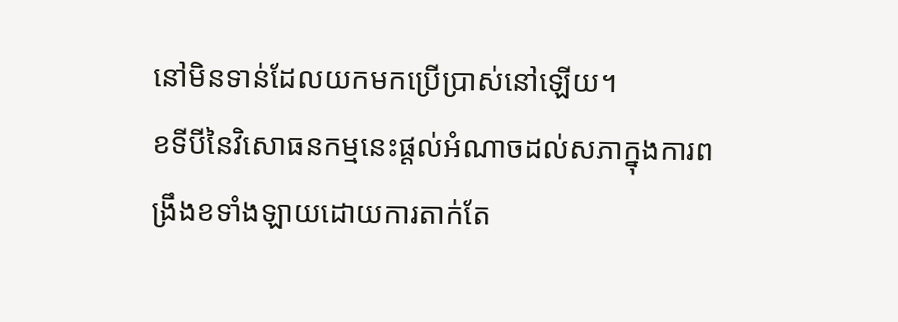នៅមិនទាន់ដែលយកមកប្រើប្រាស់នៅឡើយ។
ខទីបីនៃវិសោធនកម្មនេះផ្តល់អំណាចដល់សភាក្នុងការពង្រឹងខទាំងឡាយដោយការតាក់តែ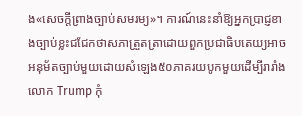ង«សេចក្តីព្រាងច្បាប់សមរម្យ»។ ការណ៍នេះនាំឱ្យអ្នកប្រាជ្ញខាងច្បាប់ខ្លះជជែកថាសភាត្រួតត្រាដោយពួកប្រជាធិបតេយ្យអាចអនុម័តច្បាប់មួយដោយសំឡេង៥០ភាគរយបូកមួយដើម្បីរារាំងលោក Trump កុំ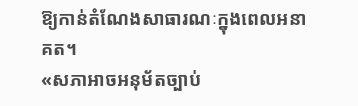ឱ្យកាន់តំណែងសាធារណៈក្នុងពេលអនាគត។
«សភាអាចអនុម័តច្បាប់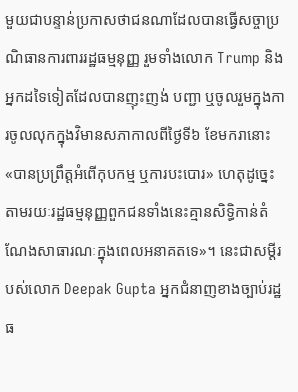មួយជាបន្ទាន់ប្រកាសថាជនណាដែលបានធ្វើសច្ចាប្រណិធានការពាររដ្ឋធម្មនុញ្ញ រួមទាំងលោក Trump និងអ្នកដទៃទៀតដែលបានញុះញង់ បញ្ជា ឬចូលរួមក្នុងការចូលលុកក្នុងវិមានសភាកាលពីថ្ងៃទី៦ ខែមករានោះ «បានប្រព្រឹត្តអំពើកុបកម្ម ឬការបះបោរ» ហេតុដូច្នេះតាមរយៈរដ្ឋធម្មនុញ្ញពួកជនទាំងនេះគ្មានសិទ្ធិកាន់តំណែងសាធារណៈក្នុងពេលអនាគតទេ»។ នេះជាសម្តីរបស់លោក Deepak Gupta អ្នកជំនាញខាងច្បាប់រដ្ឋធ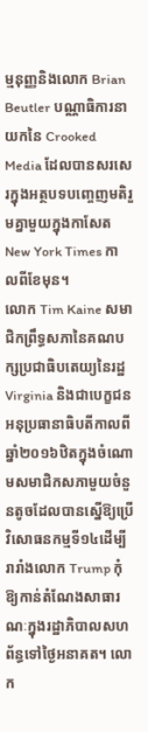ម្មនុញ្ញនិងលោក Brian Beutler បណ្ណាធិការនាយកនៃ Crooked Media ដែលបានសរសេរក្នុងអត្ថបទបញ្ចេញមតិរួមគ្នាមួយក្នុងកាសែត New York Times កាលពីខែមុន។
លោក Tim Kaine សមាជិកព្រឹទ្ធសភានៃគណបក្សប្រជាធិបតេយ្យនៃរដ្ឋ Virginia និងជាបេក្ខជនអនុប្រធានាធិបតីកាលពីឆ្នាំ២០១៦ឋិតក្នុងចំណោមសមាជិកសភាមួយចំនួនតូចដែលបានស្នើឱ្យប្រើវិសោធនកម្មទី១៤ដើម្បីរារាំងលោក Trump កុំឱ្យកាន់តំណែងសាធារណៈក្នុងរដ្ឋាភិបាលសហព័ន្ធទៅថ្ងៃអនាគត។ លោក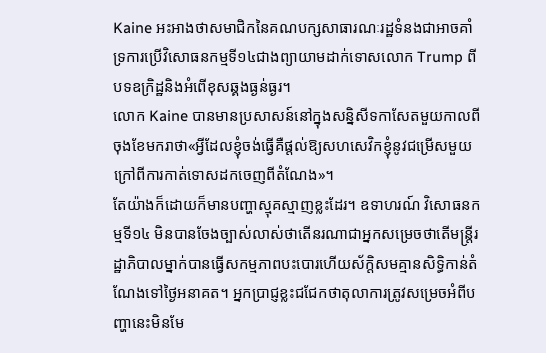Kaine អះអាងថាសមាជិកនៃគណបក្សសាធារណៈរដ្ឋទំនងជាអាចគាំទ្រការប្រើវិសោធនកម្មទី១៤ជាងព្យាយាមដាក់ទោសលោក Trump ពីបទឧក្រិដ្ឋនិងអំពើខុសឆ្គងធ្ងន់ធ្ងរ។
លោក Kaine បានមានប្រសាសន៍នៅក្នុងសន្និសីទកាសែតមួយកាលពីចុងខែមករាថា«អ្វីដែលខ្ញុំចង់ធ្វើគឺផ្តល់ឱ្យសហសេវិកខ្ញុំនូវជម្រើសមួយក្រៅពីការកាត់ទោសដកចេញពីតំណែង»។
តែយ៉ាងក៏ដោយក៏មានបញ្ហាស្មុគស្មាញខ្លះដែរ។ ឧទាហរណ៍ វិសោធនកម្មទី១៤ មិនបានចែងច្បាស់លាស់ថាតើនរណាជាអ្នកសម្រេចថាតើមន្ត្រីរដ្ឋាភិបាលម្នាក់បានធ្វើសកម្មភាពបះបោរហើយស័ក្តិសមគ្មានសិទ្ធិកាន់តំណែងទៅថ្ងៃអនាគត។ អ្នកប្រាជ្ញខ្លះជជែកថាតុលាការត្រូវសម្រេចអំពីបញ្ហានេះមិនមែ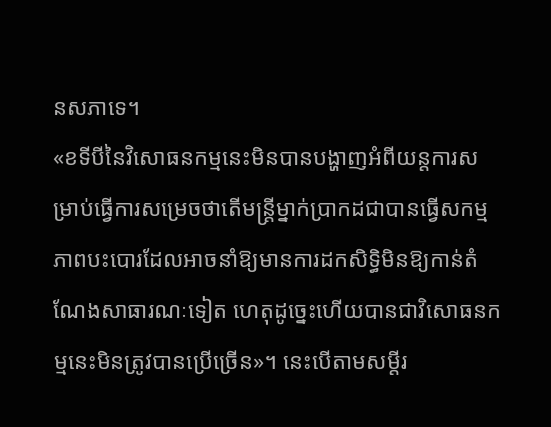នសភាទេ។
«ខទីបីនៃវិសោធនកម្មនេះមិនបានបង្ហាញអំពីយន្តការសម្រាប់ធ្វើការសម្រេចថាតើមន្ត្រីម្នាក់ប្រាកដជាបានធ្វើសកម្មភាពបះបោរដែលអាចនាំឱ្យមានការដកសិទ្ធិមិនឱ្យកាន់តំណែងសាធារណៈទៀត ហេតុដូច្នេះហើយបានជាវិសោធនកម្មនេះមិនត្រូវបានប្រើច្រើន»។ នេះបើតាមសម្តីរ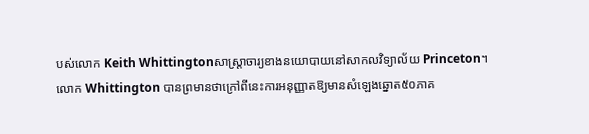បស់លោក Keith Whittingtonសាស្ត្រាចារ្យខាងនយោបាយនៅសាកលវិទ្យាល័យ Princeton។
លោក Whittington បានព្រមានថាក្រៅពីនេះការអនុញ្ញាតឱ្យមានសំឡេងឆ្នោត៥០ភាគ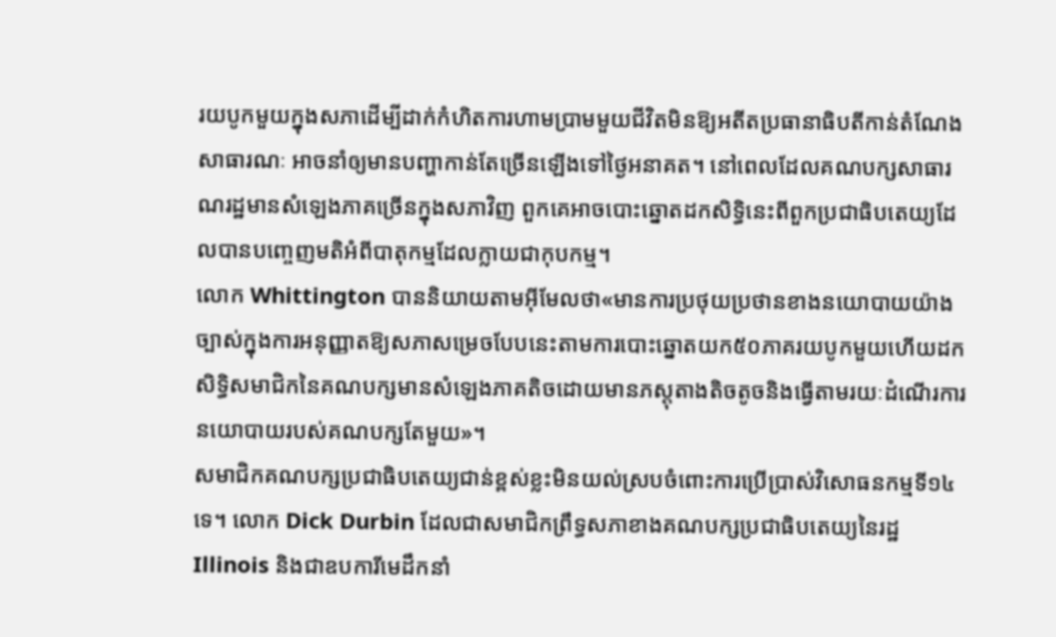រយបូកមួយក្នុងសភាដើម្បីដាក់កំហិតការហាមប្រាមមួយជីវិតមិនឱ្យអតីតប្រធានាធិបតីកាន់តំណែងសាធារណៈ អាចនាំឲ្យមានបញ្ហាកាន់តែច្រើនឡើងទៅថ្ងៃអនាគត។ នៅពេលដែលគណបក្សសាធារណរដ្ឋមានសំឡេងភាគច្រើនក្នុងសភាវិញ ពួកគេអាចបោះឆ្នោតដកសិទ្ធិនេះពីពួកប្រជាធិបតេយ្យដែលបានបញ្ចេញមតិអំពីបាតុកម្មដែលក្លាយជាកុបកម្ម។
លោក Whittington បាននិយាយតាមអ៊ីមែលថា«មានការប្រថុយប្រថានខាងនយោបាយយ៉ាងច្បាស់ក្នុងការអនុញ្ញាតឱ្យសភាសម្រេចបែបនេះតាមការបោះឆ្នោតយក៥០ភាគរយបូកមួយហើយដកសិទ្ធិសមាជិកនៃគណបក្សមានសំឡេងភាគតិចដោយមានភស្តុតាងតិចតូចនិងធ្វើតាមរយៈដំណើរការនយោបាយរបស់គណបក្សតែមួយ»។
សមាជិកគណបក្សប្រជាធិបតេយ្យជាន់ខ្ពស់ខ្លះមិនយល់ស្របចំពោះការប្រើប្រាស់វិសោធនកម្មទី១៤ ទេ។ លោក Dick Durbin ដែលជាសមាជិកព្រឹទ្ធសភាខាងគណបក្សប្រជាធិបតេយ្យនៃរដ្ឋ Illinois និងជាឧបការីមេដឹកនាំ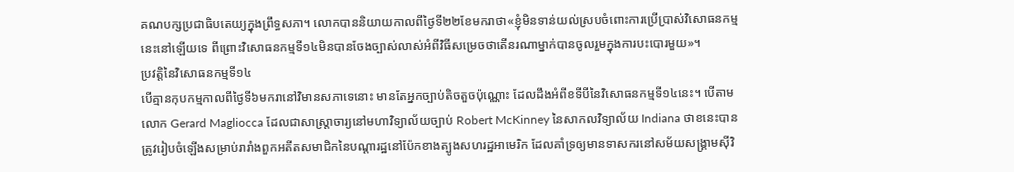គណបក្សប្រជាធិបតេយ្យក្នុងព្រឹទ្ធសភា។ លោកបាននិយាយកាលពីថ្ងៃទី២២ខែមករាថា«ខ្ញុំមិនទាន់យល់ស្របចំពោះការប្រើប្រាស់វិសោធនកម្មនេះនៅឡើយទេ ពីព្រោះវិសោធនកម្មទី១៤មិនបានចែងច្បាស់លាស់អំពីវិធីសម្រេចថាតើនរណាម្នាក់បានចូលរួមក្នុងការបះបោរមួយ»។
ប្រវត្តិនៃវិសោធនកម្មទី១៤
បើគ្មានកុបកម្មកាលពីថ្ងៃទី៦មករានៅវិមានសភាទេនោះ មានតែអ្នកច្បាប់តិចតួចប៉ុណ្ណោះ ដែលដឹងអំពីខទីបីនៃវិសោធនកម្មទី១៤នេះ។ បើតាមលោក Gerard Magliocca ដែលជាសាស្ត្រាចារ្យនៅមហាវិទ្យាល័យច្បាប់ Robert McKinney នៃសាកលវិទ្យាល័យ Indiana ថាខនេះបានត្រូវរៀបចំឡើងសម្រាប់រារាំងពួកអតីតសមាជិកនៃបណ្តារដ្ឋនៅប៉ែកខាងត្បូងសហរដ្ឋអាមេរិក ដែលគាំទ្រឲ្យមានទាសករនៅសម័យសង្គ្រាមស៊ីវិ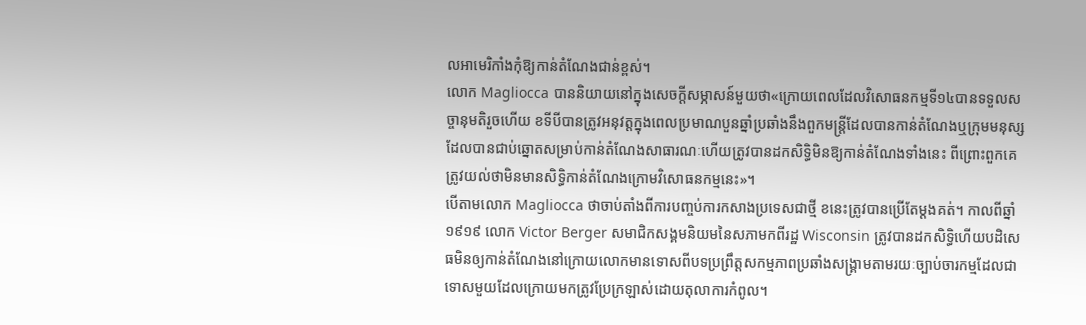លអាមេរិកាំងកុំឱ្យកាន់តំណែងជាន់ខ្ពស់។
លោក Magliocca បាននិយាយនៅក្នុងសេចក្តីសម្ភាសន៍មួយថា«ក្រោយពេលដែលវិសោធនកម្មទី១៤បានទទួលសច្ចានុមតិរួចហើយ ខទីបីបានត្រូវអនុវត្តក្នុងពេលប្រមាណបួនឆ្នាំប្រឆាំងនឹងពួកមន្ត្រីដែលបានកាន់តំណែងឬក្រុមមនុស្សដែលបានជាប់ឆ្នោតសម្រាប់កាន់តំណែងសាធារណៈហើយត្រូវបានដកសិទ្ធិមិនឱ្យកាន់តំណែងទាំងនេះ ពីព្រោះពួកគេត្រូវយល់ថាមិនមានសិទ្ធិកាន់តំណែងក្រោមវិសោធនកម្មនេះ»។
បើតាមលោក Magliocca ថាចាប់តាំងពីការបញ្ចប់ការកសាងប្រទេសជាថ្មី ខនេះត្រូវបានប្រើតែម្តងគត់។ កាលពីឆ្នាំ១៩១៩ លោក Victor Berger សមាជិកសង្គមនិយមនៃសភាមកពីរដ្ឋ Wisconsin ត្រូវបានដកសិទ្ធិហើយបដិសេធមិនឲ្យកាន់តំណែងនៅក្រោយលោកមានទោសពីបទប្រព្រឹត្តសកម្មភាពប្រឆាំងសង្គ្រាមតាមរយៈច្បាប់ចារកម្មដែលជាទោសមួយដែលក្រោយមកត្រូវប្រែក្រឡាស់ដោយតុលាការកំពូល។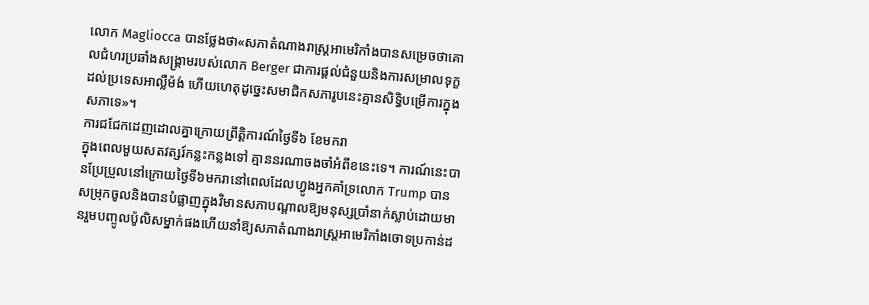លោក Magliocca បានថ្លែងថា«សភាតំណាងរាស្ត្រអាមេរិកាំងបានសម្រេចថាគោលជំហរប្រឆាំងសង្គ្រាមរបស់លោក Berger ជាការផ្តល់ជំនួយនិងការសម្រាលទុក្ខដល់ប្រទេសអាល្លឺម៉ង់ ហើយហេតុដូច្នេះសមាជិកសភារូបនេះគ្មានសិទ្ធិបម្រើការក្នុងសភាទេ»។
ការជជែកដេញដោលគ្នាក្រោយព្រឹត្តិការណ៍ថ្ងៃទី៦ ខែមករា
ក្នុងពេលមួយសតវត្សរ៍កន្លះកន្លងទៅ គ្មាននរណាចងចាំអំពីខនេះទេ។ ការណ៍នេះបានប្រែប្រួលនៅក្រោយថ្ងៃទី៦មករានៅពេលដែលហ្វូងអ្នកគាំទ្រលោក Trump បានសម្រុកចូលនិងបានបំផ្លាញក្នុងវិមានសភាបណ្តាលឱ្យមនុស្សប្រាំនាក់ស្លាប់ដោយមានរួមបញ្ចូលប៉ូលិសម្នាក់ផងហើយនាំឱ្យសភាតំណាងរាស្ត្រអាមេរិកាំងចោទប្រកាន់ដ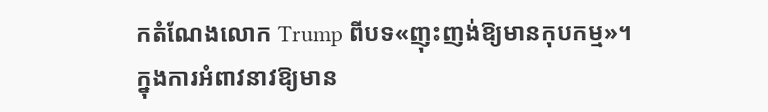កតំណែងលោក Trump ពីបទ«ញុះញង់ឱ្យមានកុបកម្ម»។
ក្នុងការអំពាវនាវឱ្យមាន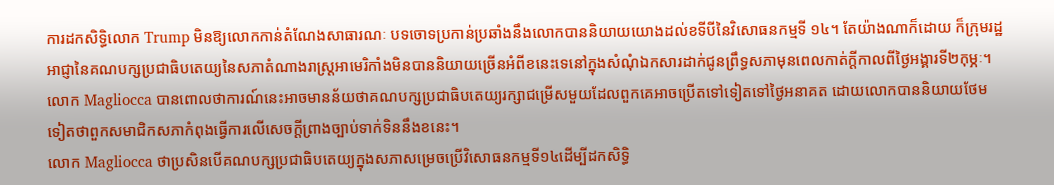ការដកសិទ្ធិលោក Trump មិនឱ្យលោកកាន់តំណែងសាធារណៈ បទចោទប្រកាន់ប្រឆាំងនឹងលោកបាននិយាយយោងដល់ខទីបីនៃវិសោធនកម្មទី ១៤។ តែយ៉ាងណាក៏ដោយ ក៏ក្រុមរដ្ឋអាជ្ញានៃគណបក្សប្រជាធិបតេយ្យនៃសភាតំណាងរាស្ត្រអាមេរិកាំងមិនបាននិយាយច្រើនអំពីខនេះទេនៅក្នុងសំណុំឯកសារដាក់ជូនព្រឹទ្ធសភាមុនពេលកាត់ក្តីកាលពីថ្ងៃអង្គារទី២កុម្ភៈ។
លោក Magliocca បានពោលថាការណ៍នេះអាចមានន័យថាគណបក្សប្រជាធិបតេយ្យរក្សាជម្រើសមួយដែលពួកគេអាចប្រើតទៅទៀតទៅថ្ងៃអនាគត ដោយលោកបាននិយាយថែមទៀតថាពួកសមាជិកសភាកំពុងធ្វើការលើសេចក្តីព្រាងច្បាប់ទាក់ទិននឹងខនេះ។
លោក Magliocca ថាប្រសិនបើគណបក្សប្រជាធិបតេយ្យក្នុងសភាសម្រេចប្រើវិសោធនកម្មទី១៤ដើម្បីដកសិទ្ធិ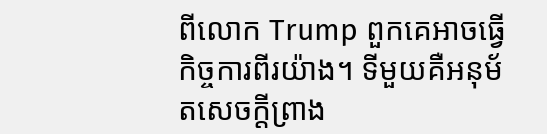ពីលោក Trump ពួកគេអាចធ្វើកិច្ចការពីរយ៉ាង។ ទីមួយគឺអនុម័តសេចក្តីព្រាង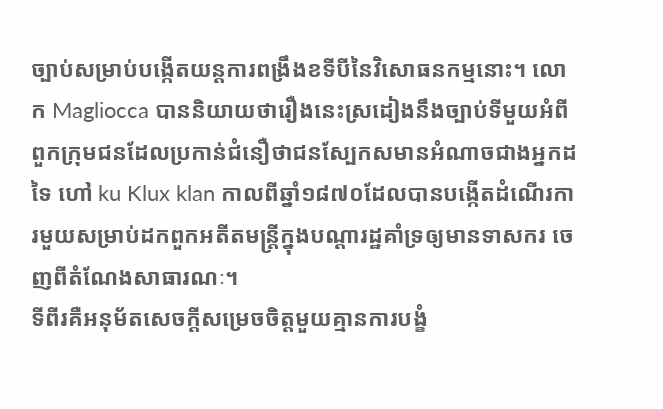ច្បាប់សម្រាប់បង្កើតយន្តការពង្រឹងខទីបីនៃវិសោធនកម្មនោះ។ លោក Magliocca បាននិយាយថារឿងនេះស្រដៀងនឹងច្បាប់ទីមួយអំពីពួកក្រុមជនដែលប្រកាន់ជំនឿថាជនស្បែកសមានអំណាចជាងអ្នកដទៃ ហៅ ku Klux klan កាលពីឆ្នាំ១៨៧០ដែលបានបង្កើតដំណើរការមួយសម្រាប់ដកពួកអតីតមន្ត្រីក្នុងបណ្តារដ្ឋគាំទ្រឲ្យមានទាសករ ចេញពីតំណែងសាធារណៈ។
ទីពីរគឺអនុម័តសេចក្តីសម្រេចចិត្តមួយគ្មានការបង្ខំ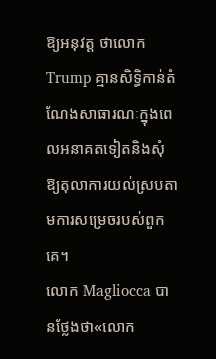ឱ្យអនុវត្ត ថាលោក Trump គ្មានសិទ្ធិកាន់តំណែងសាធារណៈក្នុងពេលអនាគតទៀតនិងសុំឱ្យតុលាការយល់ស្របតាមការសម្រេចរបស់ពួកគេ។
លោក Magliocca បានថ្លែងថា«លោក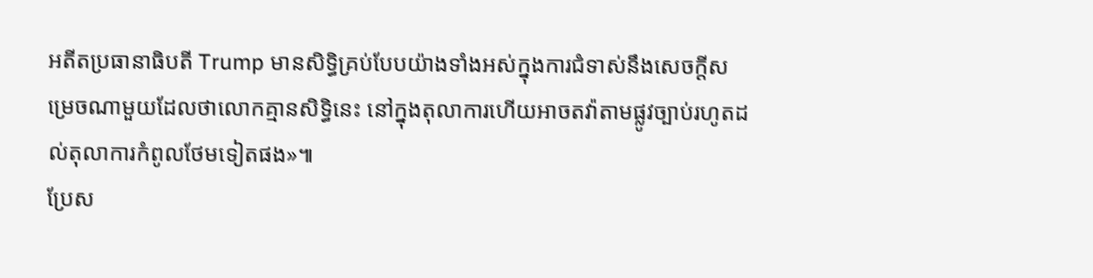អតីតប្រធានាធិបតី Trump មានសិទ្ធិគ្រប់បែបយ៉ាងទាំងអស់ក្នុងការជំទាស់នឹងសេចក្តីសម្រេចណាមួយដែលថាលោកគ្មានសិទ្ធិនេះ នៅក្នុងតុលាការហើយអាចតវ៉ាតាមផ្លូវច្បាប់រហូតដល់តុលាការកំពូលថែមទៀតផង»៕
ប្រែស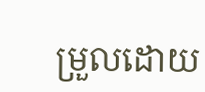ម្រួលដោយ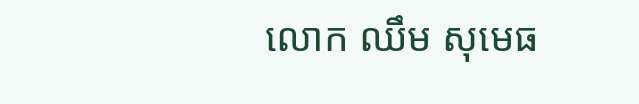លោក ឈឹម សុមេធ